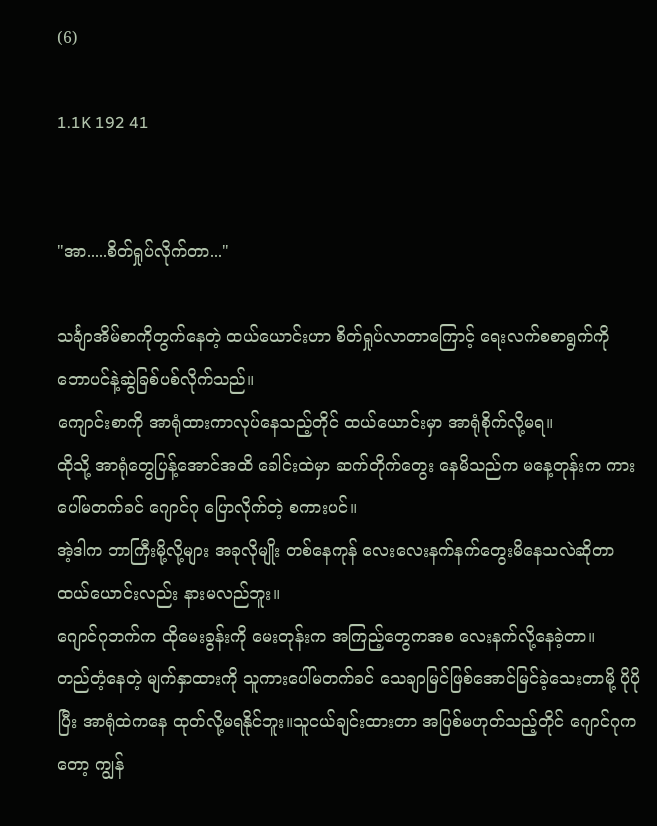(6)

1.1K 192 41


"အာ.....စိတ်ရှုပ်လိုက်တာ..."

သင်္ချာအိမ်စာကိုတွက်နေတဲ့ ထယ်ယောင်းဟာ စိတ်ရှုပ်လာတာကြောင့် ရေးလက်စစာရွက်ကို ဘောပင်နဲ့ဆွဲခြစ်ပစ်လိုက်သည်။
ကျောင်းစာကို အာရုံထားကာလုပ်နေသည့်တိုင် ထယ်ယောင်းမှာ အာရုံစိုက်လို့မရ။
ထိုသို့ အာရုံတွေပြန့်အောင်အထိ ခေါင်းထဲမှာ ဆက်တိုက်တွေး နေမိသည်က မနေ့တုန်းက ကားပေါ်မတက်ခင် ဂျောင်ဂု ပြောလိုက်တဲ့ စကားပင်။
အဲ့ဒါက ဘာကြီးမို့လို့များ အခုလိုမျိုး တစ်နေကုန် လေးလေးနက်နက်တွေးမိနေသလဲဆိုတာ ထယ်ယောင်းလည်း နားမလည်ဘူး။
ဂျောင်ဂုဘက်က ထိုမေးခွန်းကို မေးတုန်းက အကြည့်တွေကအစ လေးနက်လို့နေခဲ့တာ။
တည်တံ့နေတဲ့ မျက်နှာထားကို သူကားပေါ်မတက်ခင် သေချာမြင်ဖြစ်အောင်မြင်ခဲ့သေးတာမို့ ပိုပိုပြီး အာရုံထဲကနေ ထုတ်လို့မရနိုင်ဘူး။သူငယ်ချင်းထားတာ အပြစ်မဟုတ်သည့်တိုင် ဂျောင်ဂုကတော့ ကျွန်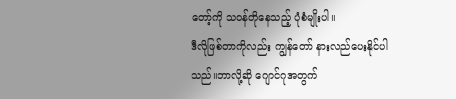တော့်ကို သဝန်တိုနေသည့် ပုံစံမျိုးပါ။
ဒီလိုဖြစ်တာကိုလည်း ကျွန်တော် နားလည်ပေးနိုင်ပါသည်။ဘာလို့ဆို ဂျောင်ဂုအတွက်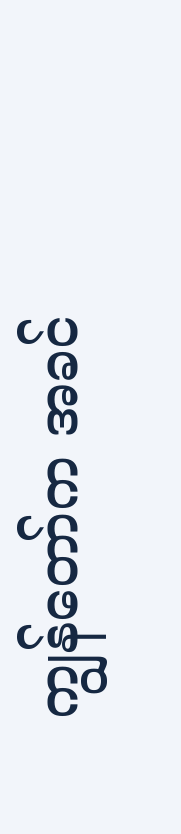ကျွန်တော်က အခင်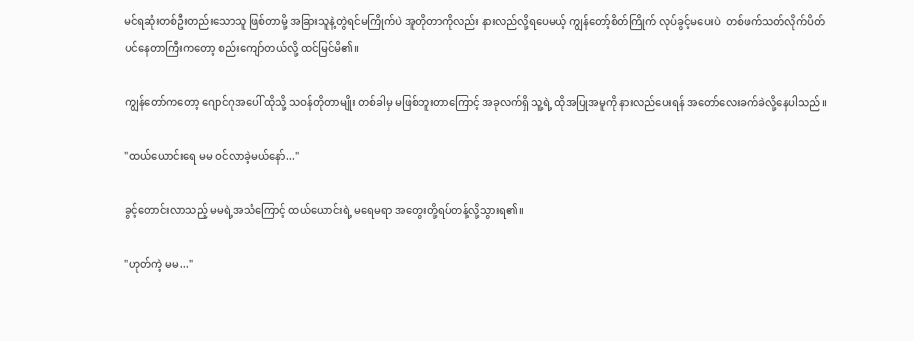မင်ရဆုံးတစ်ဦးတည်းသောသူ ဖြစ်တာမို့ အခြားသူနဲ့တွဲရင်မကြိုက်ပဲ အူတိုတာကိုလည်း နားလည်လို့ရပေမယ့် ကျွန်တော့်စိတ်ကြိုက် လုပ်ခွင့်မပေးပဲ  တစ်ဖက်သတ်လိုက်ပိတ်ပင်နေတာကြီးကတော့ စည်းကျော်တယ်လို့ ထင်မြင်မိ၏။

ကျွန်တော်ကတော့ ဂျောင်ဂုအပေါ် ထိုသို့ သဝန်တိုတာမျိုး တစ်ခါမှ မဖြစ်ဘူးတာကြောင့် အခုလက်ရှိ သူ့ရဲ့ ထိုအပြုအမူကို နားလည်ပေးရန် အတော်လေးခက်ခဲလို့နေပါသည်။

"ထယ်ယောင်းရေ မမ ဝင်လာခဲ့မယ်နော်..."

ခွင့်တောင်းလာသည့် မမရဲ့အသံကြောင့် ထယ်ယောင်းရဲ့ မရေမရာ အတွေးတို့ရပ်တန့်လို့သွားရ၏။

"ဟုတ်ကဲ့ မမ..."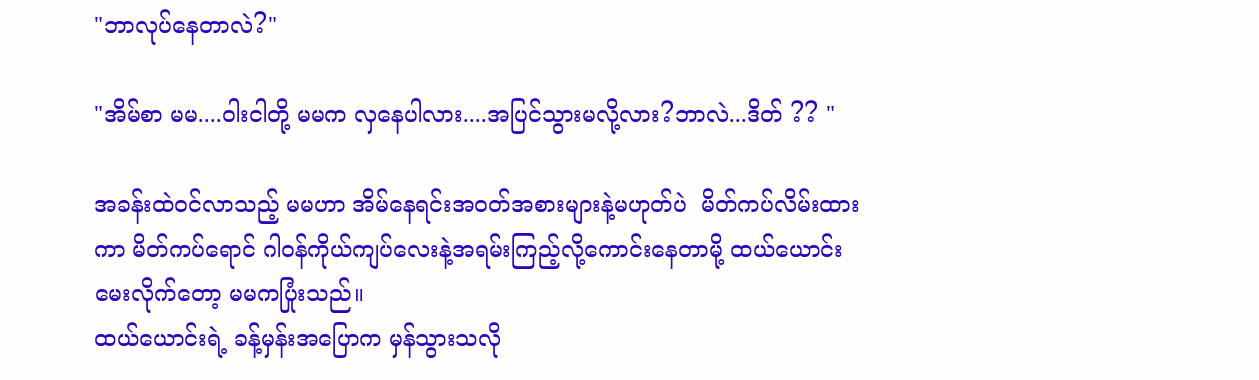"ဘာလုပ်နေတာလဲ?"

"အိမ်စာ မမ....ဝါးငါတို့ မမက လှနေပါလား....အပြင်သွားမလို့လား?ဘာလဲ...ဒိတ် ?? "

အခန်းထဲဝင်လာသည့် မမဟာ အိမ်နေရင်းအဝတ်အစားများနဲ့မဟုတ်ပဲ  မိတ်ကပ်လိမ်းထားကာ မိတ်ကပ်ရောင် ဂါဝန်ကိုယ်ကျပ်လေးနဲ့အရမ်းကြည့်လို့ကောင်းနေတာမို့ ထယ်ယောင်းမေးလိုက်တော့ မမကပြုံးသည်။
ထယ်ယောင်းရဲ့ ခန့်မှန်းအပြောက မှန်သွားသလို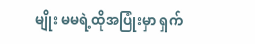မျိုး မမရဲ့ထိုအပြုံးမှာ ရှက်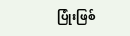ပြုံးဖြစ်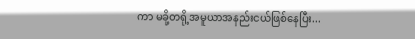ကာ မခို့တရို့အမူယာအနည်းငယ်ဖြစ်နေပြီး...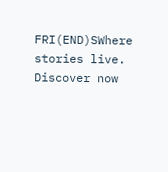FRI(END)SWhere stories live. Discover now